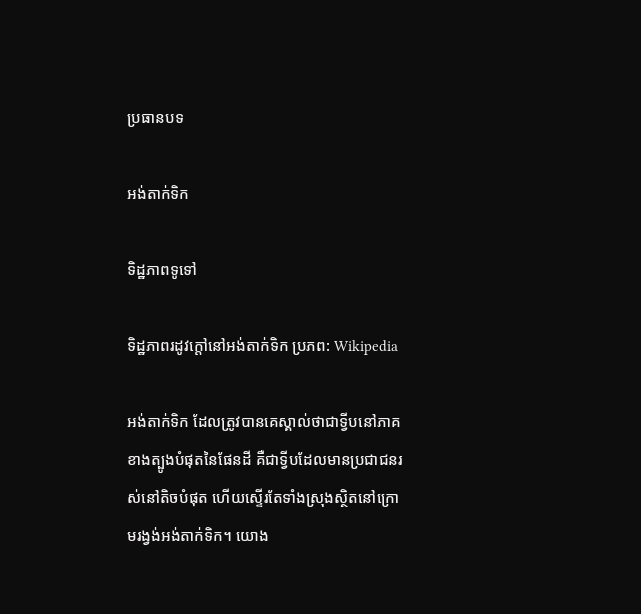ប្រធានបទ

អង់តាក់ទិក

ទិដ្ឋភាពទូទៅ

ទិដ្ឋភាពរដូវក្តៅនៅអង់តាក់ទិក ប្រភព: Wikipedia

អង់តាក់ទិក ដែលត្រូវបានគេស្គាល់ថាជាទ្វីបនៅភាគខាងត្បូងបំផុតនៃផែនដី គឺជាទ្វីបដែលមានប្រជាជនរស់នៅតិចបំផុត ហើយស្ទើរតែទាំងស្រុងស្ថិតនៅក្រោមរង្វង់អង់តាក់ទិក។ យោង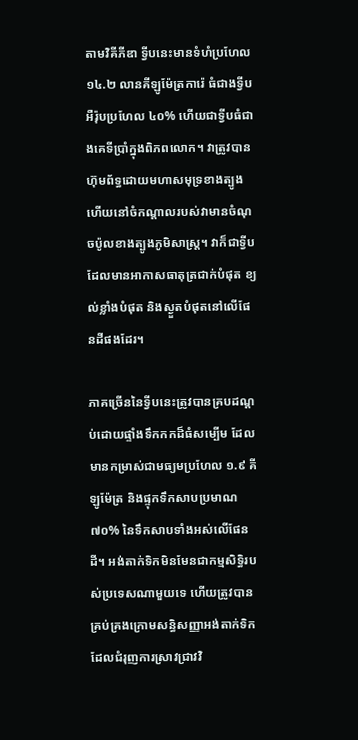តាមវិគីភីឌា ទ្វីបនេះមានទំហំប្រហែល ១៤.២ លានគីឡូម៉ែត្រការ៉េ ធំជាងទ្វីបអឺរ៉ុបប្រហែល ៤០% ហើយជាទ្វីបធំជាងគេទីប្រាំក្នុងពិភពលោក។ វាត្រូវបានហ៊ុមព័ទ្ធដោយមហាសមុទ្រខាងត្បូង ហើយនៅចំកណ្តាលរបស់វាមានចំណុចប៉ូលខាងត្បូងភូមិសាស្ត្រ។ វាក៏ជាទ្វីបដែលមានអាកាសធាតុត្រជាក់បំផុត ខ្យល់ខ្លាំងបំផុត និងស្ងួតបំផុតនៅលើផែនដីផងដែរ។

ភាគច្រើននៃទ្វីបនេះត្រូវបានគ្របដណ្តប់ដោយផ្ទាំងទឹកកកដ៏ធំសម្បើម ដែលមានកម្រាស់ជាមធ្យមប្រហែល ១.៩ គីឡូម៉ែត្រ និងផ្ទុកទឹកសាបប្រមាណ ៧០% នៃទឹកសាបទាំងអស់លើផែនដី។ អង់តាក់ទិកមិនមែនជាកម្មសិទ្ធិរបស់ប្រទេសណាមួយទេ ហើយត្រូវបានគ្រប់គ្រងក្រោមសន្ធិសញ្ញាអង់តាក់ទិកដែលជំរុញការស្រាវជ្រាវវិ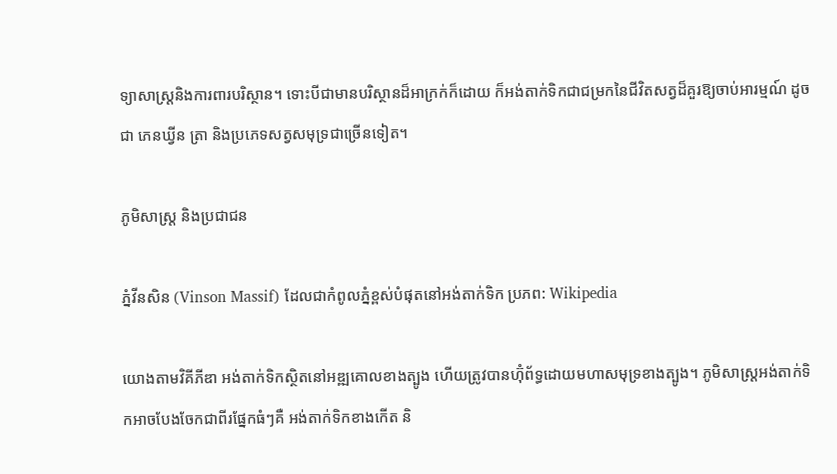ទ្យាសាស្ត្រនិងការពារបរិស្ថាន។ ទោះបីជាមានបរិស្ថានដ៏អាក្រក់ក៏ដោយ ក៏អង់តាក់ទិកជាជម្រកនៃជីវិតសត្វដ៏គួរឱ្យចាប់អារម្មណ៍ ដូចជា ភេនឃ្វីន ត្រា និងប្រភេទសត្វសមុទ្រជាច្រើនទៀត។

ភូមិសាស្ត្រ និងប្រជាជន

ភ្នំវីនសិន (Vinson Massif) ដែលជាកំពូលភ្នំខ្ពស់បំផុតនៅអង់តាក់ទិក ប្រភព: Wikipedia

យោងតាមវិគីភីឌា អង់តាក់ទិកស្ថិតនៅអឌ្ឍគោលខាងត្បូង ហើយត្រូវបានហ៊ុំព័ទ្ធដោយមហាសមុទ្រខាងត្បូង។ ភូមិសាស្ត្រអង់តាក់ទិកអាចបែងចែកជាពីរផ្នែកធំៗគឺ អង់តាក់ទិកខាងកើត និ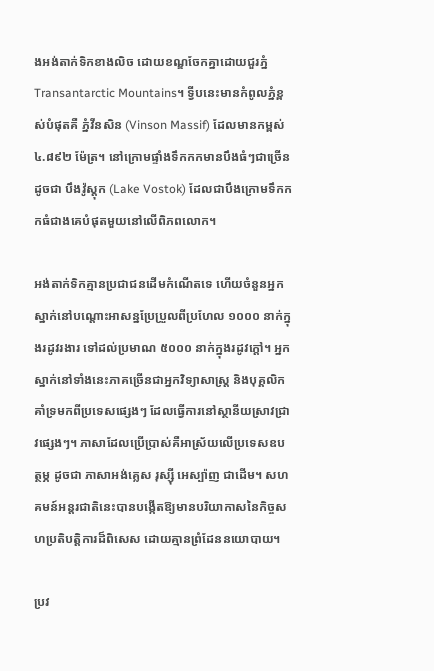ងអង់តាក់ទិកខាងលិច ដោយខណ្ឌចែកគ្នាដោយជួរភ្នំ Transantarctic Mountains។ ទ្វីបនេះមានកំពូលភ្នំខ្ពស់បំផុតគឺ ភ្នំវីនសិន (Vinson Massif) ដែលមានកម្ពស់ ៤.៨៩២ ម៉ែត្រ។ នៅក្រោមផ្ទាំងទឹកកកមានបឹងធំៗជាច្រើន ដូចជា បឹងវ៉ូស្តុក (Lake Vostok) ដែលជាបឹងក្រោមទឹកកកធំជាងគេបំផុតមួយនៅលើពិភពលោក។

អង់តាក់ទិកគ្មានប្រជាជនដើមកំណើតទេ ហើយចំនួនអ្នកស្នាក់នៅបណ្តោះអាសន្នប្រែប្រួលពីប្រហែល ១០០០ នាក់ក្នុងរដូវរងារ ទៅដល់ប្រមាណ ៥០០០ នាក់ក្នុងរដូវក្តៅ។ អ្នកស្នាក់នៅទាំងនេះភាគច្រើនជាអ្នកវិទ្យាសាស្ត្រ និងបុគ្គលិកគាំទ្រមកពីប្រទេសផ្សេងៗ ដែលធ្វើការនៅស្ថានីយស្រាវជ្រាវផ្សេងៗ។ ភាសាដែលប្រើប្រាស់គឺអាស្រ័យលើប្រទេសឧបត្ថម្ភ ដូចជា ភាសាអង់គ្លេស រុស្ស៊ី អេស្ប៉ាញ ជាដើម។ សហគមន៍អន្តរជាតិនេះបានបង្កើតឱ្យមានបរិយាកាសនៃកិច្ចសហប្រតិបត្តិការដ៏ពិសេស ដោយគ្មានព្រំដែននយោបាយ។

ប្រវ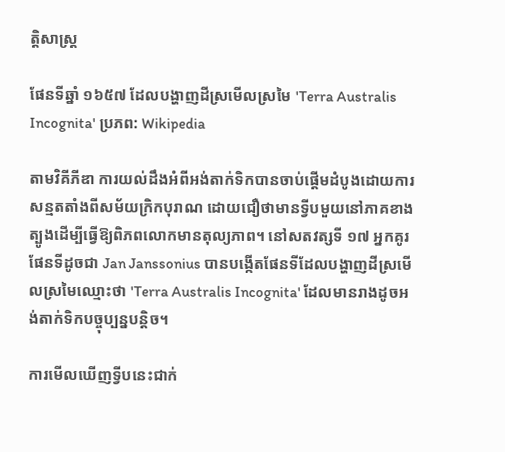ត្តិសាស្ត្រ

ផែនទីឆ្នាំ ១៦៥៧ ដែលបង្ហាញដីស្រមើលស្រមៃ 'Terra Australis Incognita' ប្រភព: Wikipedia

តាមវិគីភីឌា ការយល់ដឹងអំពីអង់តាក់ទិកបានចាប់ផ្តើមដំបូងដោយការសន្មតតាំងពីសម័យក្រិកបុរាណ ដោយជឿថាមានទ្វីបមួយនៅភាគខាងត្បូងដើម្បីធ្វើឱ្យពិភពលោកមានតុល្យភាព។ នៅសតវត្សទី ១៧ អ្នកគូរផែនទីដូចជា Jan Janssonius បានបង្កើតផែនទីដែលបង្ហាញដីស្រមើលស្រមៃឈ្មោះថា 'Terra Australis Incognita' ដែលមានរាងដូចអង់តាក់ទិកបច្ចុប្បន្នបន្តិច។

ការមើលឃើញទ្វីបនេះជាក់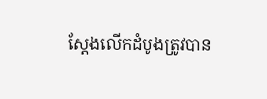ស្តែងលើកដំបូងត្រូវបាន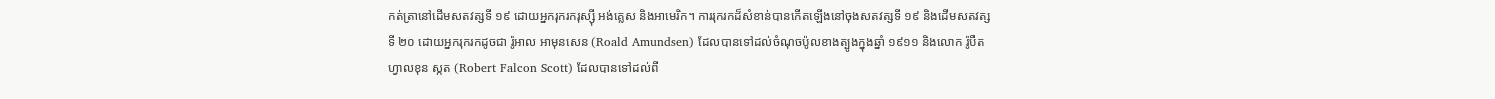កត់ត្រានៅដើមសតវត្សទី ១៩ ដោយអ្នករុករករុស្ស៊ី អង់គ្លេស និងអាមេរិក។ ការរុករកដ៏សំខាន់បានកើតឡើងនៅចុងសតវត្សទី ១៩ និងដើមសតវត្សទី ២០ ដោយអ្នករុករកដូចជា រ៉ូអាល អាមុនសេន (Roald Amundsen) ដែលបានទៅដល់ចំណុចប៉ូលខាងត្បូងក្នុងឆ្នាំ ១៩១១ និងលោក រ៉ូបឺត ហ្វាលខុន ស្កត (Robert Falcon Scott) ដែលបានទៅដល់ពី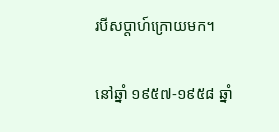របីសប្តាហ៍ក្រោយមក។

នៅឆ្នាំ ១៩៥៧-១៩៥៨ ឆ្នាំ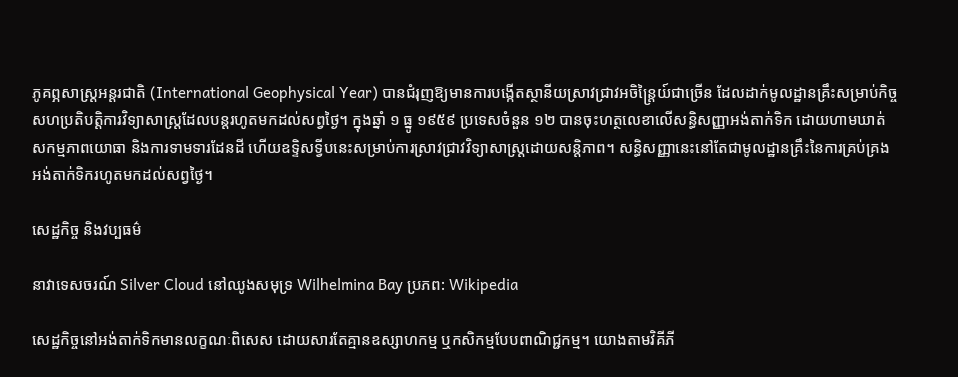ភូគព្ភសាស្ត្រអន្តរជាតិ (International Geophysical Year) បានជំរុញឱ្យមានការបង្កើតស្ថានីយស្រាវជ្រាវអចិន្ត្រៃយ៍ជាច្រើន ដែលដាក់មូលដ្ឋានគ្រឹះសម្រាប់កិច្ចសហប្រតិបត្តិការវិទ្យាសាស្ត្រដែលបន្តរហូតមកដល់សព្វថ្ងៃ។ ក្នុងឆ្នាំ ១ ធ្នូ ១៩៥៩ ប្រទេសចំនួន ១២ បានចុះហត្ថលេខាលើសន្ធិសញ្ញាអង់តាក់ទិក ដោយហាមឃាត់សកម្មភាពយោធា និងការទាមទារដែនដី ហើយឧទ្ទិសទ្វីបនេះសម្រាប់ការស្រាវជ្រាវវិទ្យាសាស្ត្រដោយសន្តិភាព។ សន្ធិសញ្ញានេះនៅតែជាមូលដ្ឋានគ្រឹះនៃការគ្រប់គ្រងអង់តាក់ទិករហូតមកដល់សព្វថ្ងៃ។

សេដ្ឋកិច្ច និងវប្បធម៌

នាវាទេសចរណ៍ Silver Cloud នៅឈូងសមុទ្រ Wilhelmina Bay ប្រភព: Wikipedia

សេដ្ឋកិច្ចនៅអង់តាក់ទិកមានលក្ខណៈពិសេស ដោយសារតែគ្មានឧស្សាហកម្ម ឬកសិកម្មបែបពាណិជ្ជកម្ម។ យោងតាមវិគីភី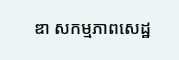ឌា សកម្មភាពសេដ្ឋ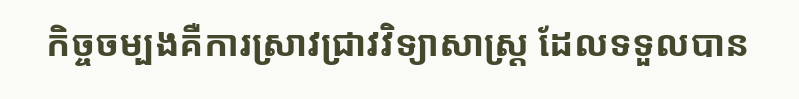កិច្ចចម្បងគឺការស្រាវជ្រាវវិទ្យាសាស្ត្រ ដែលទទួលបាន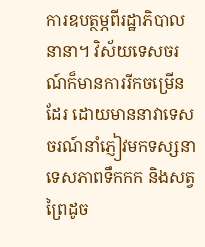ការឧបត្ថម្ភពីរដ្ឋាភិបាលនានា។ វិស័យទេសចរណ៍ក៏មានការរីកចម្រើនដែរ ដោយមាននាវាទេសចរណ៍នាំភ្ញៀវមកទស្សនាទេសភាពទឹកកក និងសត្វព្រៃដូច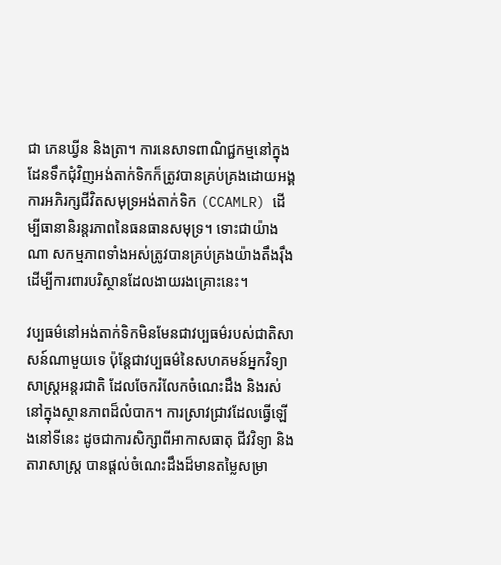ជា ភេនឃ្វីន និងត្រា។ ការនេសាទពាណិជ្ជកម្មនៅក្នុងដែនទឹកជុំវិញអង់តាក់ទិកក៏ត្រូវបានគ្រប់គ្រងដោយអង្គការអភិរក្សជីវិតសមុទ្រអង់តាក់ទិក (CCAMLR) ដើម្បីធានានិរន្តរភាពនៃធនធានសមុទ្រ។ ទោះជាយ៉ាងណា សកម្មភាពទាំងអស់ត្រូវបានគ្រប់គ្រងយ៉ាងតឹងរ៉ឹងដើម្បីការពារបរិស្ថានដែលងាយរងគ្រោះនេះ។

វប្បធម៌នៅអង់តាក់ទិកមិនមែនជាវប្បធម៌របស់ជាតិសាសន៍ណាមួយទេ ប៉ុន្តែជាវប្បធម៌នៃសហគមន៍អ្នកវិទ្យាសាស្ត្រអន្តរជាតិ ដែលចែករំលែកចំណេះដឹង និងរស់នៅក្នុងស្ថានភាពដ៏លំបាក។ ការស្រាវជ្រាវដែលធ្វើឡើងនៅទីនេះ ដូចជាការសិក្សាពីអាកាសធាតុ ជីវវិទ្យា និងតារាសាស្ត្រ បានផ្តល់ចំណេះដឹងដ៏មានតម្លៃសម្រា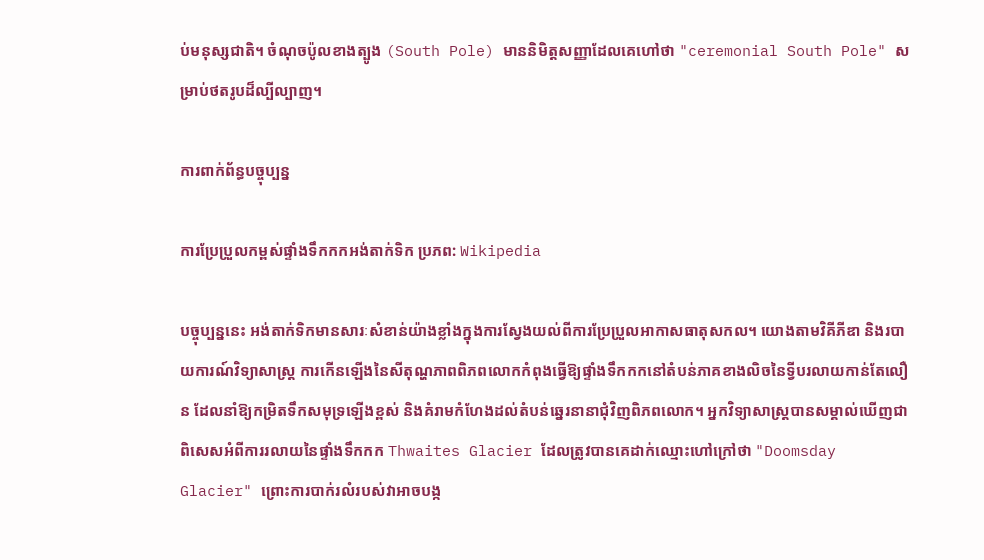ប់មនុស្សជាតិ។ ចំណុចប៉ូលខាងត្បូង (South Pole) មាននិមិត្តសញ្ញាដែលគេហៅថា "ceremonial South Pole" សម្រាប់ថតរូបដ៏ល្បីល្បាញ។

ការពាក់ព័ន្ធបច្ចុប្បន្ន

ការប្រែប្រួលកម្ពស់ផ្ទាំងទឹកកកអង់តាក់ទិក ប្រភព: Wikipedia

បច្ចុប្បន្ននេះ អង់តាក់ទិកមានសារៈសំខាន់យ៉ាងខ្លាំងក្នុងការស្វែងយល់ពីការប្រែប្រួលអាកាសធាតុសកល។ យោងតាមវិគីភីឌា និងរបាយការណ៍វិទ្យាសាស្ត្រ ការកើនឡើងនៃសីតុណ្ហភាពពិភពលោកកំពុងធ្វើឱ្យផ្ទាំងទឹកកកនៅតំបន់ភាគខាងលិចនៃទ្វីបរលាយកាន់តែលឿន ដែលនាំឱ្យកម្រិតទឹកសមុទ្រឡើងខ្ពស់ និងគំរាមកំហែងដល់តំបន់ឆ្នេរនានាជុំវិញពិភពលោក។ អ្នកវិទ្យាសាស្ត្របានសម្គាល់ឃើញជាពិសេសអំពីការរលាយនៃផ្ទាំងទឹកកក Thwaites Glacier ដែលត្រូវបានគេដាក់ឈ្មោះហៅក្រៅថា "Doomsday Glacier" ព្រោះការបាក់រលំរបស់វាអាចបង្ក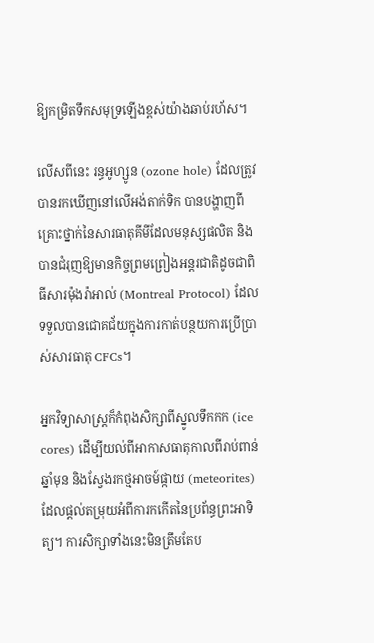ឱ្យកម្រិតទឹកសមុទ្រឡើងខ្ពស់យ៉ាងឆាប់រហ័ស។

លើសពីនេះ រន្ធអូហ្សូន (ozone hole) ដែលត្រូវបានរកឃើញនៅលើអង់តាក់ទិក បានបង្ហាញពីគ្រោះថ្នាក់នៃសារធាតុគីមីដែលមនុស្សផលិត និងបានជំរុញឱ្យមានកិច្ចព្រមព្រៀងអន្តរជាតិដូចជាពិធីសារម៉ុងរ៉ាអាល់ (Montreal Protocol) ដែលទទួលបានជោគជ័យក្នុងការកាត់បន្ថយការប្រើប្រាស់សារធាតុ CFCs។

អ្នកវិទ្យាសាស្ត្រក៏កំពុងសិក្សាពីស្នូលទឹកកក (ice cores) ដើម្បីយល់ពីអាកាសធាតុកាលពីរាប់ពាន់ឆ្នាំមុន និងស្វែងរកថ្មអាចម៍ផ្កាយ (meteorites) ដែលផ្តល់តម្រុយអំពីការកកើតនៃប្រព័ន្ធព្រះអាទិត្យ។ ការសិក្សាទាំងនេះមិនត្រឹមតែប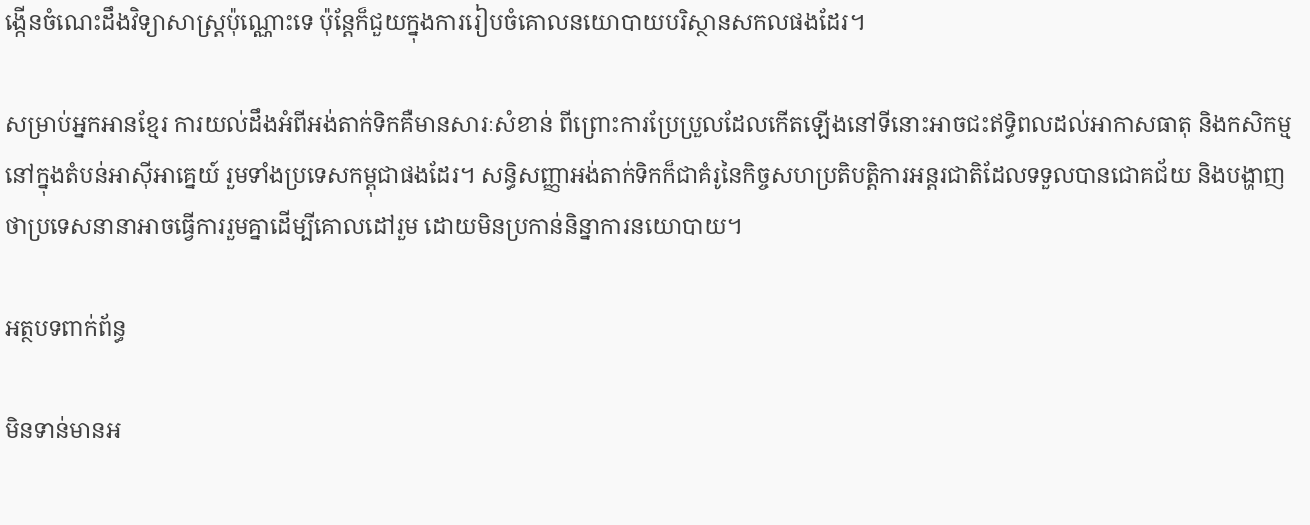ង្កើនចំណេះដឹងវិទ្យាសាស្ត្រប៉ុណ្ណោះទេ ប៉ុន្តែក៏ជួយក្នុងការរៀបចំគោលនយោបាយបរិស្ថានសកលផងដែរ។

សម្រាប់អ្នកអានខ្មែរ ការយល់ដឹងអំពីអង់តាក់ទិកគឺមានសារៈសំខាន់ ពីព្រោះការប្រែប្រួលដែលកើតឡើងនៅទីនោះអាចជះឥទ្ធិពលដល់អាកាសធាតុ និងកសិកម្មនៅក្នុងតំបន់អាស៊ីអាគ្នេយ៍ រួមទាំងប្រទេសកម្ពុជាផងដែរ។ សន្ធិសញ្ញាអង់តាក់ទិកក៏ជាគំរូនៃកិច្ចសហប្រតិបត្តិការអន្តរជាតិដែលទទួលបានជោគជ័យ និងបង្ហាញថាប្រទេសនានាអាចធ្វើការរួមគ្នាដើម្បីគោលដៅរួម ដោយមិនប្រកាន់និន្នាការនយោបាយ។

អត្ថបទពាក់ព័ន្ធ

មិនទាន់មានអ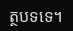ត្ថបទទេ។